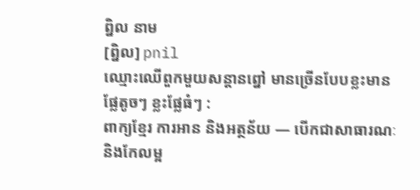ព្និល នាម
[ព្និល] pnil
ឈ្មោះឈើពួកមួយសន្តានព្នៅ មានច្រើនបែបខ្លះមានផ្លែតូចៗ ខ្លះផ្លែធំៗ :
ពាក្យខ្មែរ ការអាន និងអត្ថន័យ — បើកជាសាធារណៈ និងកែលម្អ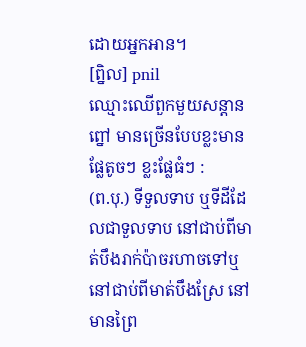ដោយអ្នកអាន។
[ព្និល] pnil
ឈ្មោះឈើពួកមួយសន្តានព្នៅ មានច្រើនបែបខ្លះមានផ្លែតូចៗ ខ្លះផ្លែធំៗ :
(ព.បុ.) ទីទួលទាប ឬទីដីដែលជាទួលទាប នៅជាប់ពីមាត់បឹងរាក់ប៉ាចរហាចទៅឬនៅជាប់ពីមាត់បឹងស្រែ នៅមានព្រៃ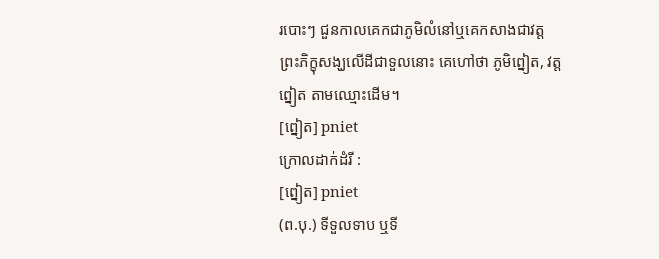របោះៗ ជួនកាលគេកជាភូមិលំនៅឬគេកសាងជាវត្តព្រះភិក្ខុសង្ឃលើដីជាទួលនោះ គេហៅថា ភូមិព្នៀត, វត្តព្នៀត តាមឈ្មោះដើម។
[ព្នៀត] pniet
ក្រោលដាក់ដំរី :
[ព្នៀត] pniet
(ព.បុ.) ទីទួលទាប ឬទី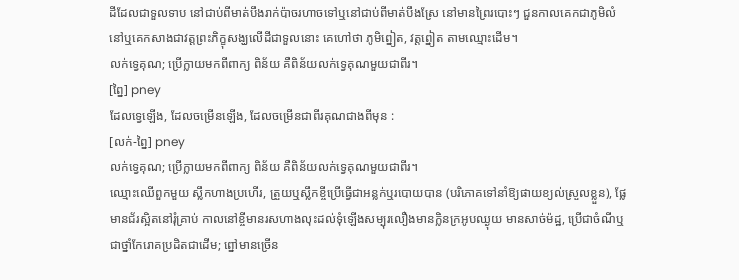ដីដែលជាទួលទាប នៅជាប់ពីមាត់បឹងរាក់ប៉ាចរហាចទៅឬនៅជាប់ពីមាត់បឹងស្រែ នៅមានព្រៃរបោះៗ ជួនកាលគេកជាភូមិលំនៅឬគេកសាងជាវត្តព្រះភិក្ខុសង្ឃលើដីជាទួលនោះ គេហៅថា ភូមិព្នៀត, វត្តព្នៀត តាមឈ្មោះដើម។
លក់ទ្វេគុណ; ប្រើក្លាយមកពីពាក្យ ពិន័យ គឺពិន័យលក់ទ្វេគុណមួយជាពីរ។
[ព្នៃ] pney
ដែលទ្វេឡើង, ដែលចម្រើនឡើង, ដែលចម្រើនជាពីរគុណជាងពីមុន :
[លក់-ព្នៃ] pney
លក់ទ្វេគុណ; ប្រើក្លាយមកពីពាក្យ ពិន័យ គឺពិន័យលក់ទ្វេគុណមួយជាពីរ។
ឈ្មោះឈើពួកមួយ ស្លឹកហាងប្រហើរ, ត្រួយឬស្លឹកខ្ចីប្រើធ្វើជាអន្លក់ឬរបោយបាន (បរិភោគទៅនាំឱ្យផាយខ្យល់ស្រួលខ្លួន), ផ្លែមានជ័រស្អិតនៅរុំគ្រាប់ កាលនៅខ្ចីមានរសហាងលុះដល់ទុំឡើងសម្បុរលឿងមានក្លិនក្រអូបឈ្ងុយ មានសាច់ម៉ដ្ឋ, ប្រើជាចំណីឬជាថ្នាំកែរោគប្រដិតជាដើម; ព្នៅមានច្រើន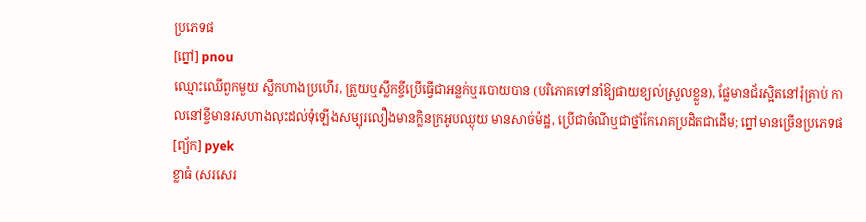ប្រភេទផ
[ព្នៅ] pnou
ឈ្មោះឈើពួកមួយ ស្លឹកហាងប្រហើរ, ត្រួយឬស្លឹកខ្ចីប្រើធ្វើជាអន្លក់ឬរបោយបាន (បរិភោគទៅនាំឱ្យផាយខ្យល់ស្រួលខ្លួន), ផ្លែមានជ័រស្អិតនៅរុំគ្រាប់ កាលនៅខ្ចីមានរសហាងលុះដល់ទុំឡើងសម្បុរលឿងមានក្លិនក្រអូបឈ្ងុយ មានសាច់ម៉ដ្ឋ, ប្រើជាចំណីឬជាថ្នាំកែរោគប្រដិតជាដើម; ព្នៅមានច្រើនប្រភេទផ
[ព្យ័ក] pyek
ខ្លាធំ (សរសេរ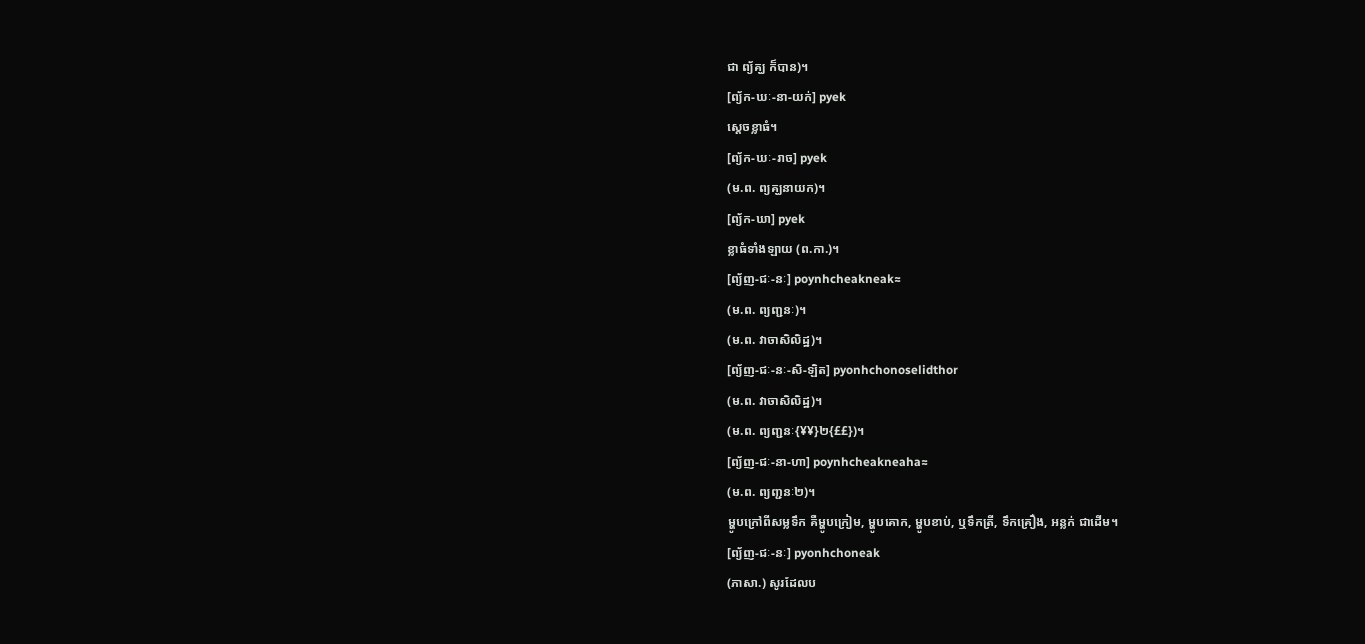ជា ព្យ័គ្ឃ ក៏បាន)។
[ព្យ័ក-ឃៈ-នា-យក់] pyek
ស្ដេចខ្លាធំ។
[ព្យ័ក-ឃៈ-រាច] pyek
(ម.ព. ព្យគ្ឃនាយក)។
[ព្យ័ក-ឃា] pyek
ខ្លាធំទាំងឡាយ (ព.កា.)។
[ព្យ័ញ-ជៈ-នៈ] poynhcheakneak≈
(ម.ព. ព្យញ្ជនៈ)។
(ម.ព. វាចាសិលិដ្ឋ)។
[ព្យ័ញ-ជៈ-នៈ-សិ-ឡិត] pyonhchonoselidthor
(ម.ព. វាចាសិលិដ្ឋ)។
(ម.ព. ព្យញ្ជនៈ{¥¥}២{££})។
[ព្យ័ញ-ជៈ-នា-ហា] poynhcheakneaha≈
(ម.ព. ព្យញ្ជនៈ២)។
ម្ហូបក្រៅពីសម្លទឹក គឺម្ហូបក្រៀម, ម្ហូបគោក, ម្ហូបខាប់, ឬទឹកត្រី, ទឹកគ្រឿង, អន្លក់ ជាដើម។
[ព្យ័ញ-ជៈ-នៈ] pyonhchoneak
(ភាសា.) សូរដែលប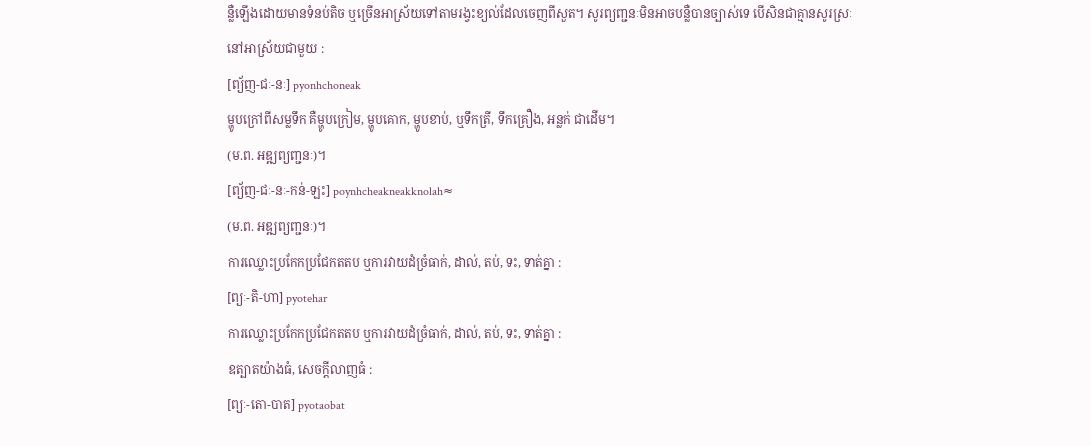ន្លឺឡើងដោយមានទំនប់តិច ឬច្រើនអាស្រ័យទៅតាមរង្វះខ្យល់ដែលចេញពីសួត។ សូរព្យញ្ជនៈមិនអាចបន្លឺបានច្បាស់ទេ បើសិនជាគ្មានសូរស្រៈនៅអាស្រ័យជាមួយ :
[ព្យ័ញ-ជៈ-នៈ] pyonhchoneak
ម្ហូបក្រៅពីសម្លទឹក គឺម្ហូបក្រៀម, ម្ហូបគោក, ម្ហូបខាប់, ឬទឹកត្រី, ទឹកគ្រឿង, អន្លក់ ជាដើម។
(ម.ព. អឌ្ឍព្យញ្ជនៈ)។
[ព្យ័ញ-ជៈ-នៈ-កន់-ឡះ] poynhcheakneakknolah≈
(ម.ព. អឌ្ឍព្យញ្ជនៈ)។
ការឈ្លោះប្រកែកប្រជែកតតប ឬការវាយដំច្រំធាក់, ដាល់, តប់, ទះ, ទាត់គ្នា :
[ព្យៈ-តិ-ហា] pyotehar
ការឈ្លោះប្រកែកប្រជែកតតប ឬការវាយដំច្រំធាក់, ដាល់, តប់, ទះ, ទាត់គ្នា :
ឧត្បាតយ៉ាងធំ, សេចក្ដីលាញធំ :
[ព្យៈ-តោ-បាត] pyotaobat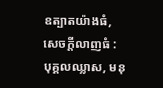ឧត្បាតយ៉ាងធំ, សេចក្ដីលាញធំ :
បុគ្គលឈ្លាស, មនុ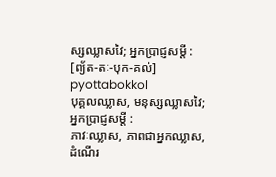ស្សឈ្លាសវៃ; អ្នកប្រាជ្ញសម្ដី :
[ព្យ័ត-តៈ-បុក-គល់] pyottabokkol
បុគ្គលឈ្លាស, មនុស្សឈ្លាសវៃ; អ្នកប្រាជ្ញសម្ដី :
ភាវៈឈ្លាស, ភាពជាអ្នកឈ្លាស, ដំណើរ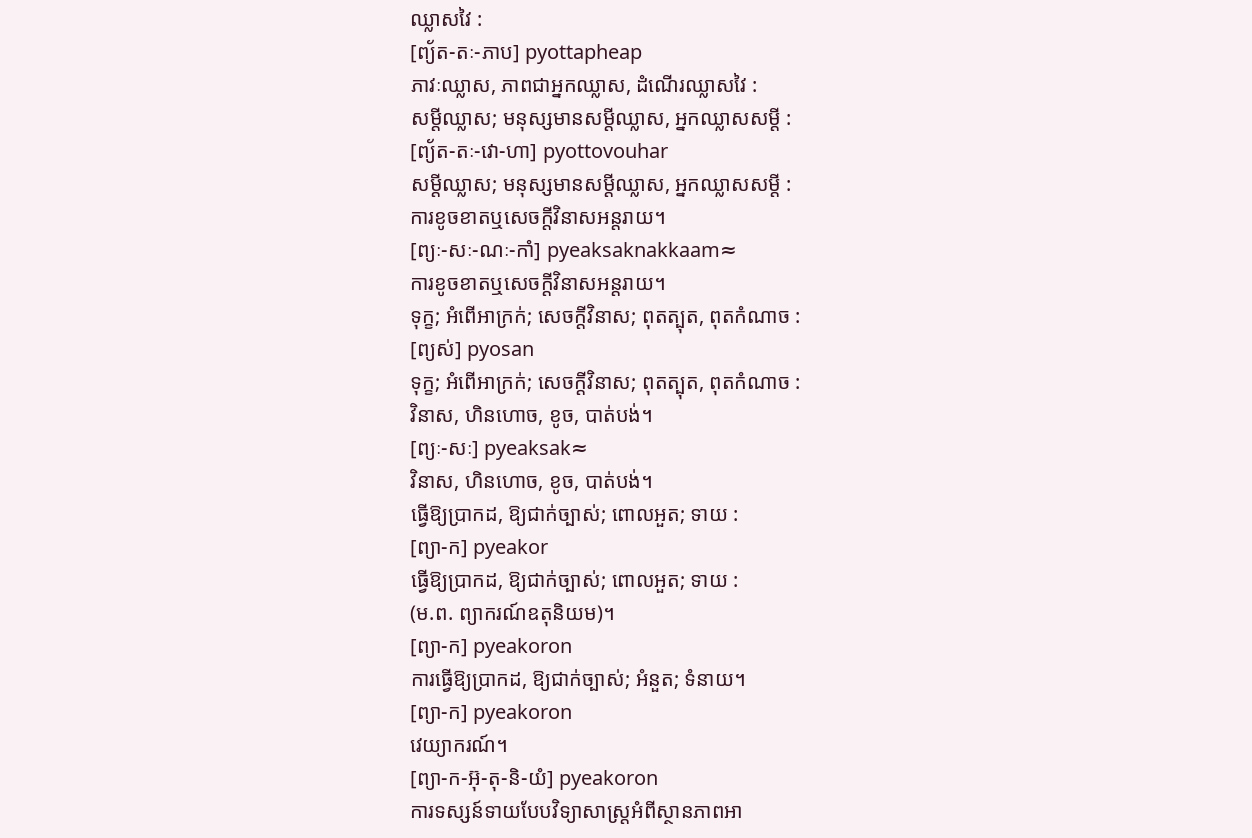ឈ្លាសវៃ :
[ព្យ័ត-តៈ-ភាប] pyottapheap
ភាវៈឈ្លាស, ភាពជាអ្នកឈ្លាស, ដំណើរឈ្លាសវៃ :
សម្ដីឈ្លាស; មនុស្សមានសម្ដីឈ្លាស, អ្នកឈ្លាសសម្ដី :
[ព្យ័ត-តៈ-វោ-ហា] pyottovouhar
សម្ដីឈ្លាស; មនុស្សមានសម្ដីឈ្លាស, អ្នកឈ្លាសសម្ដី :
ការខូចខាតឬសេចក្ដីវិនាសអន្តរាយ។
[ព្យៈ-សៈ-ណៈ-កាំ] pyeaksaknakkaam≈
ការខូចខាតឬសេចក្ដីវិនាសអន្តរាយ។
ទុក្ខ; អំពើអាក្រក់; សេចក្ដីវិនាស; ពុតត្បុត, ពុតកំណាច :
[ព្យស់] pyosan
ទុក្ខ; អំពើអាក្រក់; សេចក្ដីវិនាស; ពុតត្បុត, ពុតកំណាច :
វិនាស, ហិនហោច, ខូច, បាត់បង់។
[ព្យៈ-សៈ] pyeaksak≈
វិនាស, ហិនហោច, ខូច, បាត់បង់។
ធ្វើឱ្យប្រាកដ, ឱ្យជាក់ច្បាស់; ពោលអួត; ទាយ :
[ព្យា-ក] pyeakor
ធ្វើឱ្យប្រាកដ, ឱ្យជាក់ច្បាស់; ពោលអួត; ទាយ :
(ម.ព. ព្យាករណ៍ឧតុនិយម)។
[ព្យា-ក] pyeakoron
ការធ្វើឱ្យប្រាកដ, ឱ្យជាក់ច្បាស់; អំនួត; ទំនាយ។
[ព្យា-ក] pyeakoron
វេយ្យាករណ៍។
[ព្យា-ក-អ៊ុ-តុ-និ-យំ] pyeakoron
ការទស្សន៍ទាយបែបវិទ្យាសាស្ត្រអំពីស្ថានភាពអា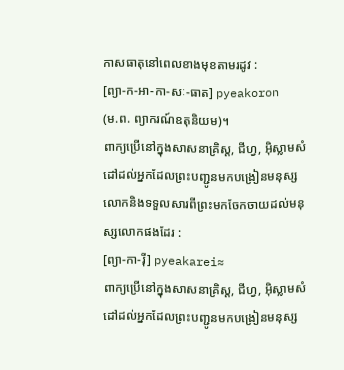កាសធាតុនៅពេលខាងមុខតាមរដូវ :
[ព្យា-ក-អា-កា-សៈ-ធាត] pyeakoron
(ម.ព. ព្យាករណ៍ឧតុនិយម)។
ពាក្យប្រើនៅក្នុងសាសនាគ្រិស្ត, ជីហ្វ, អ៊ិស្លាមសំដៅដល់អ្នកដែលព្រះបញ្ជូនមកបង្រៀនមនុស្សលោកនិងទទួលសារពីព្រះមកចែកចាយដល់មនុស្សលោកផងដែរ :
[ព្យា-កា-រ៉ី] pyeakarei≈
ពាក្យប្រើនៅក្នុងសាសនាគ្រិស្ត, ជីហ្វ, អ៊ិស្លាមសំដៅដល់អ្នកដែលព្រះបញ្ជូនមកបង្រៀនមនុស្ស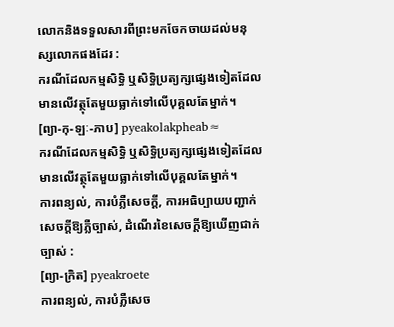លោកនិងទទួលសារពីព្រះមកចែកចាយដល់មនុស្សលោកផងដែរ :
ករណីដែលកម្មសិទ្ធិ ឬសិទ្ធិប្រត្យក្សផ្សេងទៀតដែលមានលើវត្ថុតែមួយធ្លាក់ទៅលើបុគ្គលតែម្នាក់។
[ព្យា-កុ-ឡៈ-ភាប] pyeakolakpheab≈
ករណីដែលកម្មសិទ្ធិ ឬសិទ្ធិប្រត្យក្សផ្សេងទៀតដែលមានលើវត្ថុតែមួយធ្លាក់ទៅលើបុគ្គលតែម្នាក់។
ការពន្យល់, ការបំភ្លឺសេចក្ដី, ការអធិប្បាយបញ្ជាក់សេចក្ដីឱ្យភ្លឺច្បាស់, ដំណើរខៃសេចក្ដីឱ្យឃើញជាក់ច្បាស់ :
[ព្យា-ក្រិត] pyeakroete
ការពន្យល់, ការបំភ្លឺសេច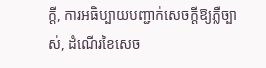ក្ដី, ការអធិប្បាយបញ្ជាក់សេចក្ដីឱ្យភ្លឺច្បាស់, ដំណើរខៃសេច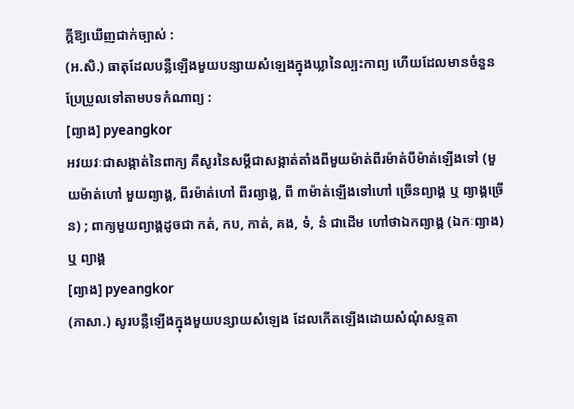ក្ដីឱ្យឃើញជាក់ច្បាស់ :
(អ.សិ.) ធាតុដែលបន្លឺឡើងមួយបន្សាយសំឡេងក្នុងឃ្លានៃល្បះកាព្យ ហើយដែលមានចំនួនប្រែប្រួលទៅតាមបទកំណាព្យ :
[ព្យាង] pyeangkor
អវយវៈជាសង្កាត់នៃពាក្យ គឺសូរនៃសម្ដីជាសង្កាត់តាំងពីមួយម៉ាត់ពីរម៉ាត់បីម៉ាត់ឡើងទៅ (មួយម៉ាត់ហៅ មួយព្យាង្គ, ពីរម៉ាត់ហៅ ពីរព្យាង្គ, ពី ៣ម៉ាត់ឡើងទៅហៅ ច្រើនព្យាង្គ ឬ ព្យាង្គច្រើន) ; ពាក្យមួយព្យាង្គដូចជា កត់, កប, កាត់, គង, ទំ, នំ ជាដើម ហៅថាឯកព្យាង្គ (ឯកៈព្យាង) ឬ ព្យាង្គ
[ព្យាង] pyeangkor
(ភាសា.) សូរបន្លឺឡើងក្នុងមួយបន្សាយសំឡេង ដែលកើតឡើងដោយសំណុំសទ្ទតា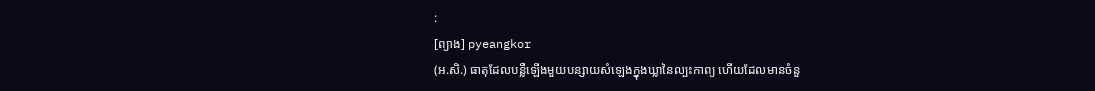:
[ព្យាង] pyeangkor
(អ.សិ.) ធាតុដែលបន្លឺឡើងមួយបន្សាយសំឡេងក្នុងឃ្លានៃល្បះកាព្យ ហើយដែលមានចំនួ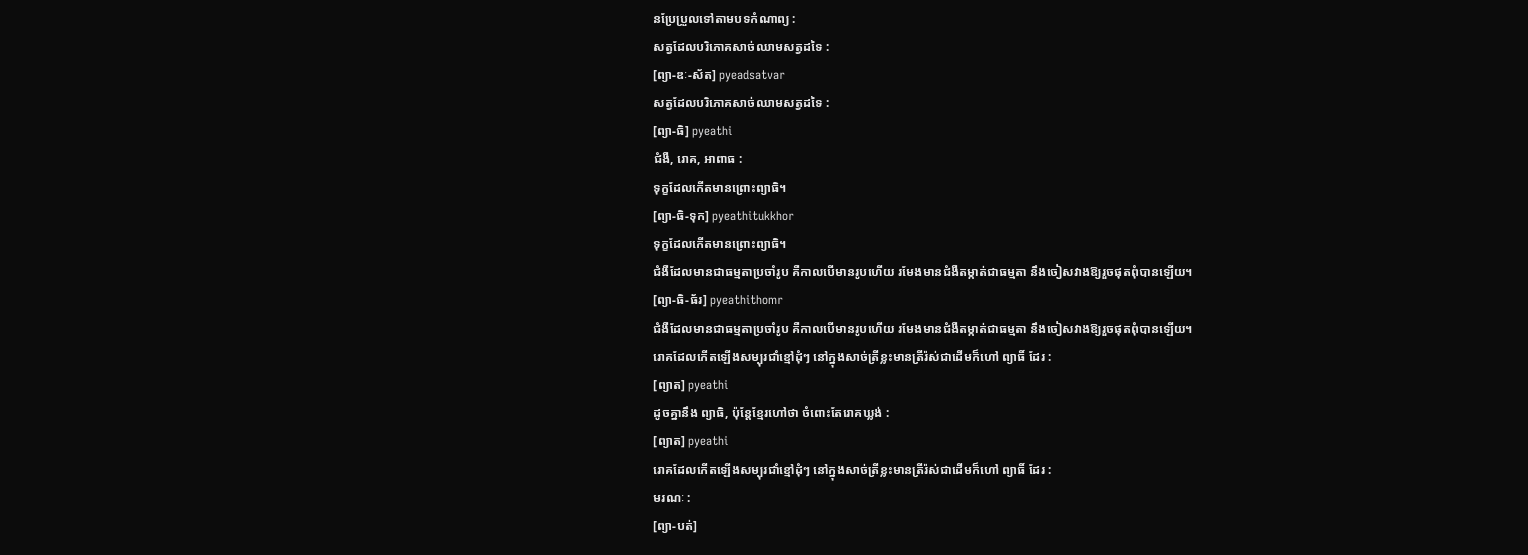នប្រែប្រួលទៅតាមបទកំណាព្យ :
សត្វដែលបរិភោគសាច់ឈាមសត្វដទៃ :
[ព្យា-ឌៈ-ស័ត] pyeadsatvar
សត្វដែលបរិភោគសាច់ឈាមសត្វដទៃ :
[ព្យា-ធិ] pyeathi
ជំងឺ, រោគ, អាពាធ :
ទុក្ខដែលកើតមានព្រោះព្យាធិ។
[ព្យា-ធិ-ទុក] pyeathitukkhor
ទុក្ខដែលកើតមានព្រោះព្យាធិ។
ជំងឺដែលមានជាធម្មតាប្រចាំរូប គឺកាលបើមានរូបហើយ រមែងមានជំងឺតម្កាត់ជាធម្មតា នឹងចៀសវាងឱ្យរួចផុតពុំបានឡើយ។
[ព្យា-ធិ-ធ័រ] pyeathithomr
ជំងឺដែលមានជាធម្មតាប្រចាំរូប គឺកាលបើមានរូបហើយ រមែងមានជំងឺតម្កាត់ជាធម្មតា នឹងចៀសវាងឱ្យរួចផុតពុំបានឡើយ។
រោគដែលកើតឡើងសម្បុរជាំខ្មៅដុំៗ នៅក្នុងសាច់ត្រីខ្លះមានត្រីរ៉ស់ជាដើមក៏ហៅ ព្យាធិ៍ ដែរ :
[ព្យាត] pyeathi
ដូចគ្នានឹង ព្យាធិ, ប៉ុន្តែខ្មែរហៅថា ចំពោះតែរោគឃ្លង់ :
[ព្យាត] pyeathi
រោគដែលកើតឡើងសម្បុរជាំខ្មៅដុំៗ នៅក្នុងសាច់ត្រីខ្លះមានត្រីរ៉ស់ជាដើមក៏ហៅ ព្យាធិ៍ ដែរ :
មរណៈ :
[ព្យា-បត់]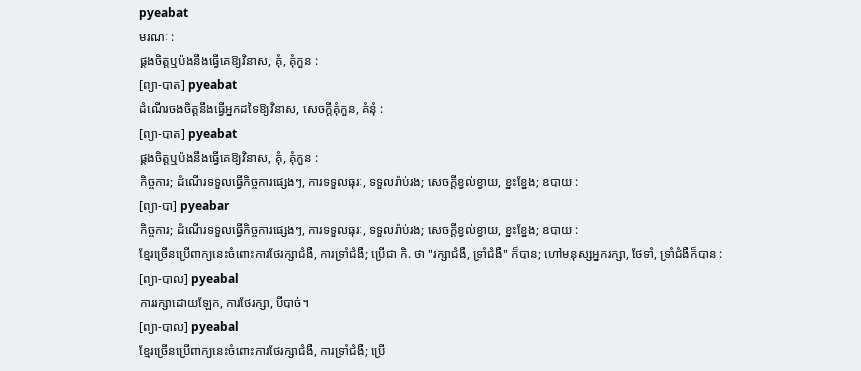pyeabat
មរណៈ :
ផ្គងចិត្តឬប៉ងនឹងធ្វើគេឱ្យវិនាស, គុំ, គុំកួន :
[ព្យា-បាត] pyeabat
ដំណើរចងចិត្តនឹងធ្វើអ្នកដទៃឱ្យវិនាស, សេចក្ដីគុំកួន, គំនុំ :
[ព្យា-បាត] pyeabat
ផ្គងចិត្តឬប៉ងនឹងធ្វើគេឱ្យវិនាស, គុំ, គុំកួន :
កិច្ចការ; ដំណើរទទួលធ្វើកិច្ចការផ្សេងៗ, ការទទួលធុរៈ, ទទួលរ៉ាប់រង; សេចក្ដីខ្វល់ខ្វាយ, ខ្នះខ្នែង; ឧបាយ :
[ព្យា-បា] pyeabar
កិច្ចការ; ដំណើរទទួលធ្វើកិច្ចការផ្សេងៗ, ការទទួលធុរៈ, ទទួលរ៉ាប់រង; សេចក្ដីខ្វល់ខ្វាយ, ខ្នះខ្នែង; ឧបាយ :
ខ្មែរច្រើនប្រើពាក្យនេះចំពោះការថែរក្សាជំងឺ, ការទ្រាំជំងឺ; ប្រើជា កិ. ថា "រក្សាជំងឺ, ទ្រាំជំងឺ" ក៏បាន; ហៅមនុស្សអ្នករក្សា, ថែទាំ, ទ្រាំជំងឺក៏បាន :
[ព្យា-បាល] pyeabal
ការរក្សាដោយឡែក, ការថែរក្សា, បីបាច់។
[ព្យា-បាល] pyeabal
ខ្មែរច្រើនប្រើពាក្យនេះចំពោះការថែរក្សាជំងឺ, ការទ្រាំជំងឺ; ប្រើ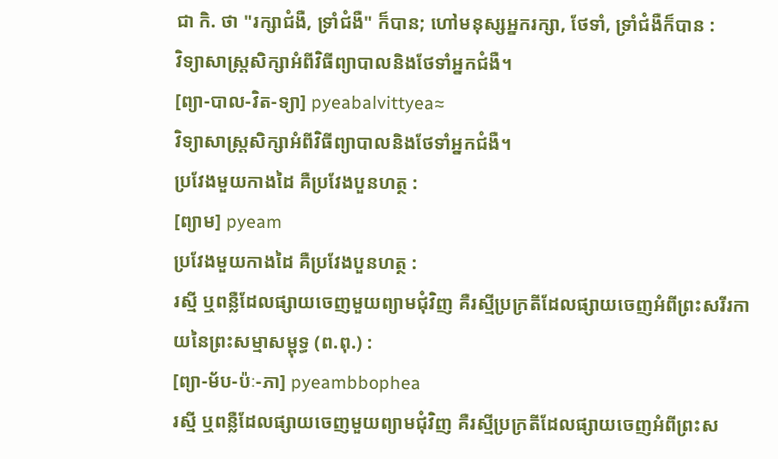ជា កិ. ថា "រក្សាជំងឺ, ទ្រាំជំងឺ" ក៏បាន; ហៅមនុស្សអ្នករក្សា, ថែទាំ, ទ្រាំជំងឺក៏បាន :
វិទ្យាសាស្ត្រសិក្សាអំពីវិធីព្យាបាលនិងថែទាំអ្នកជំងឺ។
[ព្យា-បាល-វិត-ទ្យា] pyeabalvittyea≈
វិទ្យាសាស្ត្រសិក្សាអំពីវិធីព្យាបាលនិងថែទាំអ្នកជំងឺ។
ប្រវែងមួយកាងដៃ គឺប្រវែងបួនហត្ថ :
[ព្យាម] pyeam
ប្រវែងមួយកាងដៃ គឺប្រវែងបួនហត្ថ :
រស្មី ឬពន្លឺដែលផ្សាយចេញមួយព្យាមជុំវិញ គឺរស្មីប្រក្រតីដែលផ្សាយចេញអំពីព្រះសរីរកាយនៃព្រះសម្មាសម្ពុទ្ធ (ព.ពុ.) :
[ព្យា-ម័ប-ប៉ៈ-ភា] pyeambbophea
រស្មី ឬពន្លឺដែលផ្សាយចេញមួយព្យាមជុំវិញ គឺរស្មីប្រក្រតីដែលផ្សាយចេញអំពីព្រះស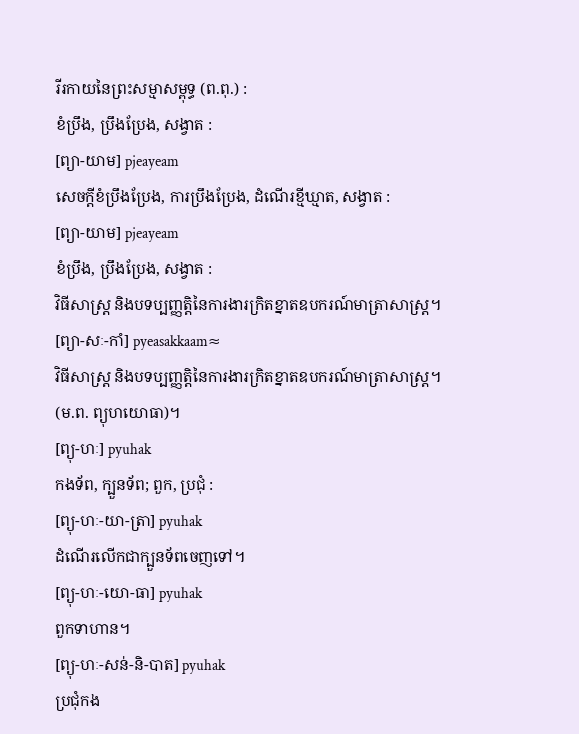រីរកាយនៃព្រះសម្មាសម្ពុទ្ធ (ព.ពុ.) :
ខំប្រឹង, ប្រឹងប្រែង, សង្វាត :
[ព្យា-យាម] pjeayeam
សេចក្ដីខំប្រឹងប្រែង, ការប្រឹងប្រែង, ដំណើរខ្មីឃ្មាត, សង្វាត :
[ព្យា-យាម] pjeayeam
ខំប្រឹង, ប្រឹងប្រែង, សង្វាត :
វិធីសាស្ត្រ និងបទប្បញ្ញត្តិនៃការងារក្រិតខ្នាតឧបករណ៍មាត្រាសាស្ត្រ។
[ព្យា-សៈ-កាំ] pyeasakkaam≈
វិធីសាស្ត្រ និងបទប្បញ្ញត្តិនៃការងារក្រិតខ្នាតឧបករណ៍មាត្រាសាស្ត្រ។
(ម.ព. ព្យុហយោធា)។
[ព្យុ-ហៈ] pyuhak
កងទ័ព, ក្បួនទ័ព; ពួក, ប្រជុំ :
[ព្យុ-ហៈ-យា-ត្រា] pyuhak
ដំណើរលើកជាក្បួនទ័ពចេញទៅ។
[ព្យុ-ហៈ-យោ-ធា] pyuhak
ពួកទាហាន។
[ព្យុ-ហៈ-សន់-និ-បាត] pyuhak
ប្រជុំកង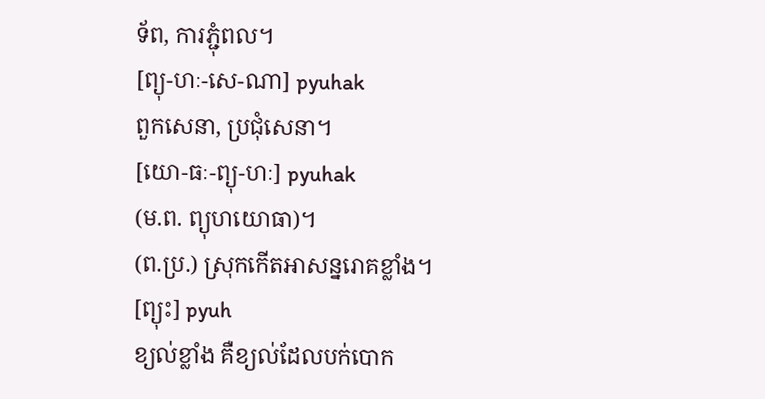ទ័ព, ការភ្ជុំពល។
[ព្យុ-ហៈ-សេ-ណា] pyuhak
ពួកសេនា, ប្រជុំសេនា។
[យោ-ធៈ-ព្យុ-ហៈ] pyuhak
(ម.ព. ព្យុហយោធា)។
(ព.ប្រ.) ស្រុកកើតអាសន្នរោគខ្លាំង។
[ព្យុះ] pyuh
ខ្យល់ខ្លាំង គឺខ្យល់ដែលបក់បោក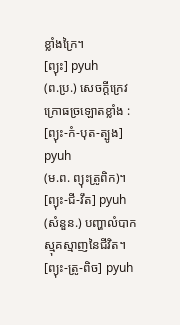ខ្លាំងក្រៃ។
[ព្យុះ] pyuh
(ព.ប្រ.) សេចក្ដីក្រេវក្រោធច្រឡោតខ្លាំង :
[ព្យុះ-កំ-បុត-ត្បូង] pyuh
(ម.ព. ព្យុះត្រូពិក)។
[ព្យុះ-ជី-វឹត] pyuh
(សំនួន.) បញ្ហាលំបាកស្មុគស្មាញនៃជីវិត។
[ព្យុះ-ត្រូ-ពិច] pyuh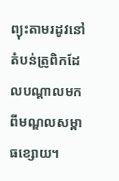ព្យុះតាមរដូវនៅតំបន់ត្រូពិកដែលបណ្ដាលមកពីមណ្ឌលសម្ពាធខ្សោយ។